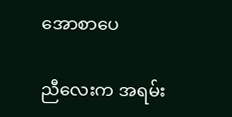အောစာပေ

ညီလေးက အရမ်း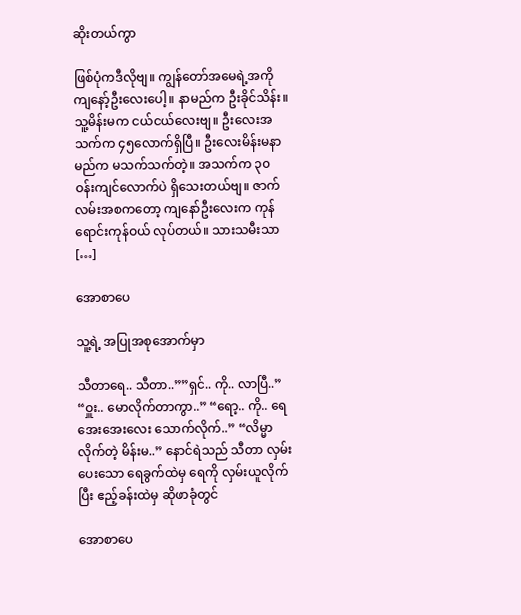ဆိုးတယ်ကွာ

ဖြစ်ပုံကဒီလိုဗျ။ ကျွန်တော်အမေရဲ့အကို ကျနော့်ဦးလေးပေါ့။ နာမည်က ဦးခိုင်သိန်း။ သူ့မိန်းမက ငယ်ငယ်လေးဗျ။ ဦးလေးအသက်က ၄၅လောက်ရှိပြီ။ ဦးလေးမိန်းမနာမည်က မသက်သက်တဲ့။ အသက်က ၃၀ ဝန်းကျင်လောက်ပဲ ရှိသေးတယ်ဗျ။ ဇာက်လမ်းအစကတော့ ကျနော်ဦးလေးက ကုန်ရောင်းကုန်ဝယ် လုပ်တယ်။ သားသမီးသာ […]

အောစာပေ

သူ့ရဲ့ အပြုအစုအောက်မှာ

သီတာရေ.. သီတာ..””ရှင်.. ကို.. လာပြီ..” “ဝှူး.. မောလိုက်တာကွာ..” “ရော့.. ကို.. ရေအေးအေးလေး သောက်လိုက်..” “လိမ္မာလိုက်တဲ့ မိန်းမ..” နောင်ရဲသည် သီတာ လှမ်းပေးသော ရေခွက်ထဲမှ ရေကို လှမ်းယူလိုက်ပြီး ဧည့်ခန်းထဲမှ ဆိုဖာခုံတွင်

အောစာပေ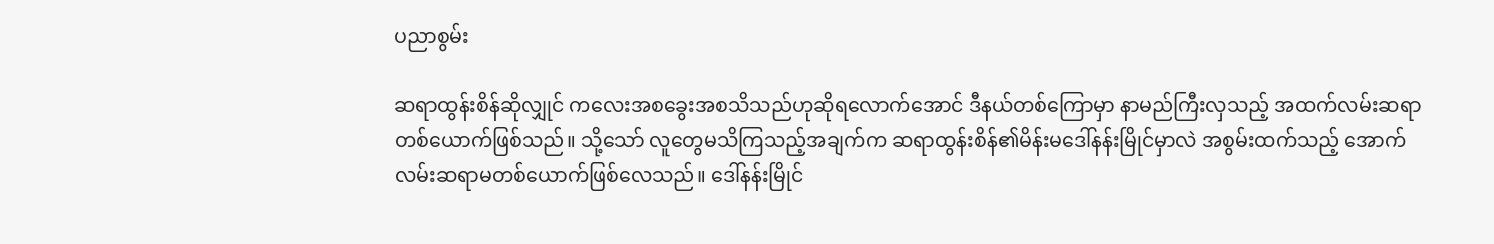ပညာစွမ်း

ဆရာထွန်းစိန်ဆိုလျှုင် ကလေးအစခွေးအစသိသည်ဟုဆိုရလောက်အောင် ဒီနယ်တစ်ကြောမှာ နာမည်ကြီးလှသည့် အထက်လမ်းဆရာတစ်ယောက်ဖြစ်သည်။ သို့သော် လူတွေမသိကြသည့်အချက်က ဆရာထွန်းစိန်၏မိန်းမဒေါ်နန်းမြိုင်မှာလဲ အစွမ်းထက်သည့် အောက်လမ်းဆရာမတစ်ယောက်ဖြစ်လေသည်။ ဒေါ်နန်းမြိုင်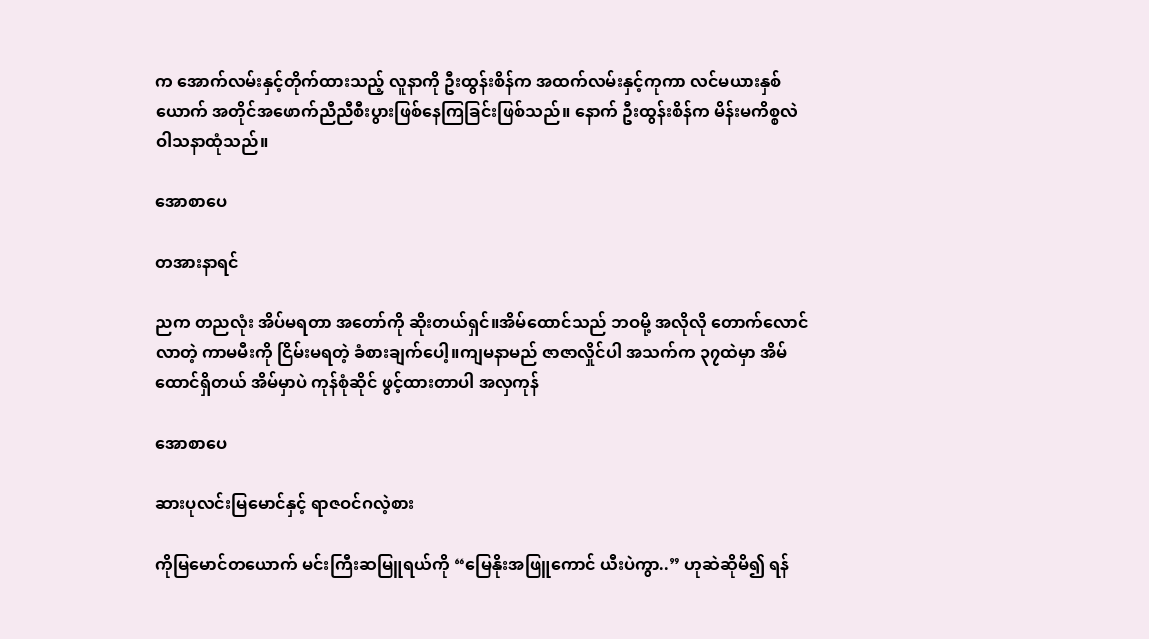က အောက်လမ်းနှင့်တိုက်ထားသည့် လူနာကို ဦးထွန်းစိန်က အထက်လမ်းနှင့်ကုကာ လင်မယားနှစ်ယောက် အတိုင်အဖောက်ညီညီစီးပွားဖြစ်နေကြခြင်းဖြစ်သည်။ နောက် ဦးထွန်းစိန်က မိန်းမကိစ္စလဲဝါသနာထုံသည်။

အောစာပေ

တအားနာရင်

ညက တညလုံး အိပ်မရတာ အတော်ကို ဆိုးတယ်ရှင်။အိမ်ထောင်သည် ဘဝမို့ အလိုလို တောက်လောင် လာတဲ့ ကာမမီးကို ငြိမ်းမရတဲ့ ခံစားချက်ပေါ့။ကျမနာမည် ဇာဇာလှိုင်ပါ အသက်က ၃၇ထဲမှာ အိမ်ထောင်ရှိတယ် အိမ်မှာပဲ ကုန်စုံဆိုင် ဖွင့်ထားတာပါ အလှကုန်

အောစာပေ

ဆားပုလင်းမြမောင်နှင့် ရာဇဝင်ဂလဲ့စား

ကိုမြမောင်တယောက် မင်းကြီးဆမြူရယ်ကို “မြေနိုးအဖြူကောင် ယီးပဲကွာ..” ဟုဆဲဆိုမိ၍ ရန်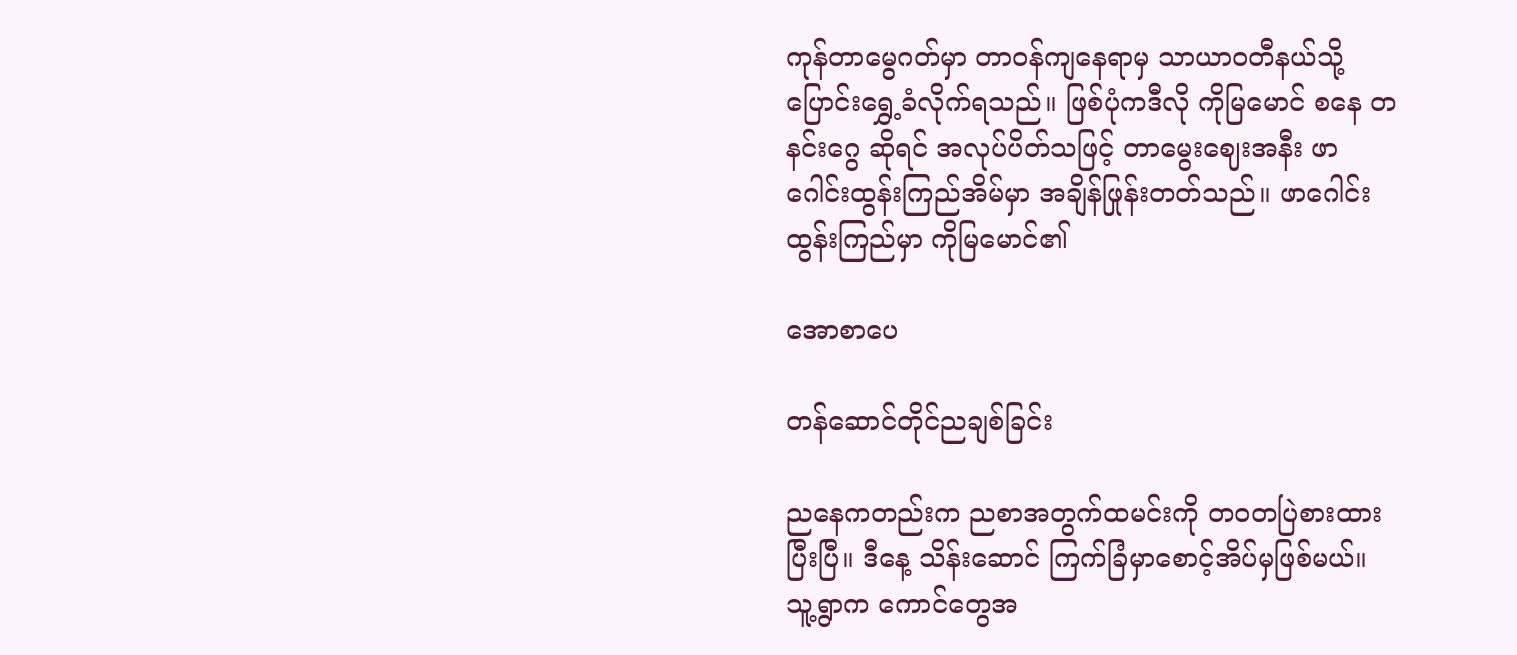ကုန်တာမွေဂတ်မှာ တာဝန်ကျနေရာမှ သာယာဝတီနယ်သို့ ပြောင်းရွှေ့ခံလိုက်ရသည်။ ဖြစ်ပုံကဒီလို ကိုမြမောင် စနေ တနင်းဂွေ ဆိုရင် အလုပ်ပိတ်သဖြင့် တာမွေးဈေးအနီး ဖာဂေါင်းထွန်းကြည်အိမ်မှာ အချိန်ဖြုန်းတတ်သည်။ ဖာဂေါင်းထွန်းကြည်မှာ ကိုမြမောင်၏

အောစာပေ

တန်ဆောင်တိုင်ညချစ်ခြင်း

ညနေကတည်းက ညစာအတွက်ထမင်းကို တဝတပြဲစားထားပြီးပြီ။ ဒီနေ့ သိန်းဆောင် ကြက်ခြံမှာစောင့်အိပ်မှဖြစ်မယ်။ သူ့ရွာက ကောင်တွေအ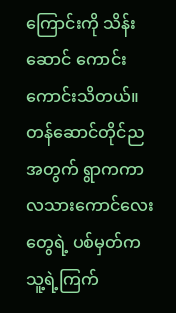ကြောင်းကို သိန်းဆောင် ကောင်းကောင်းသိတယ်။ တန်ဆောင်တိုင်ည အတွက် ရွာကကာလသားကောင်လေးတွေရဲ့ ပစ်မှတ်က သူ့ရဲ့ကြက်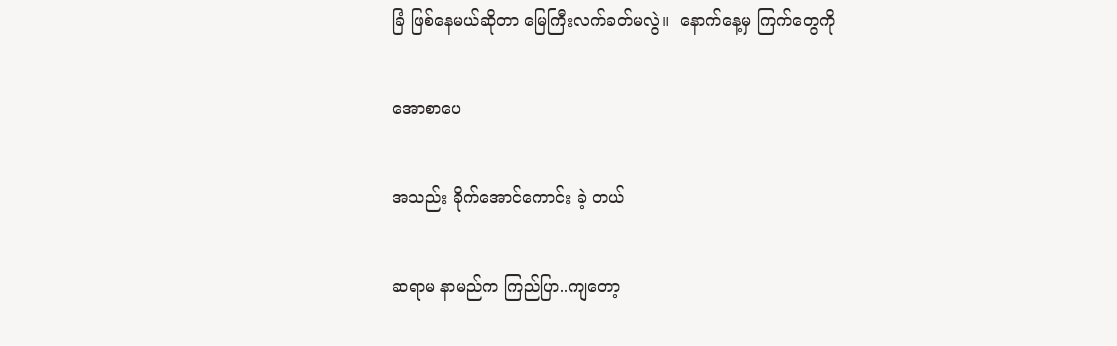ခြံ ဖြစ်နေမယ်ဆိုတာ မြေကြီးလက်ခတ်မလွဲ။  နောက်နေ့မှ ကြက်တွေကို

အောစာပေ

အသည်း ခိုက်အောင်ကောင်း ခဲ့ တယ်

ဆရာမ နာမည်က ကြည်ပြာ..ကျတော့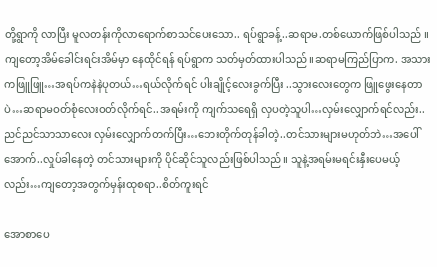တို့ရွာကို လာပြီး မူလတန်းကိုလာရောက်စာသင်ပေးသော.. ရပ်ရွာခန့်..ဆရာမ.တစ်ယောက်ဖြစ်ပါသည် ။ကျတော့အိမ်ခေါင်းရင်းအိမ်မှာ နေထိုင်ရန် ရပ်ရွာက သတ်မှတ်ထားပါသည်။ဆရာမကြည်ပြာက. အသားကဖြူဖြူ…အရပ်ကနဲနဲပုတယ်…ရယ်လိုက်ရင် ပါးချိုင့်လေးခွက်ပြီး ..သွားလေးတွေက ဖြူဖွေးနေတာပဲ…ဆရာမဝတ်စုံလေးဝတ်လိုက်ရင်..အရမ်းကို ကျက်သရေရှိ လှပတဲ့သူပါ…လှမ်းလျှောက်ရင်လည်း..ညင်ညင်သာသာလေး လှမ်းလျှောက်တက်ပြီး…ဘေးတိုက်တုန်ခါတဲ့..တင်သားများမဟုတ်ဘဲ…အပေါ်အောက်..လှုပ်ခါနေတဲ့ တင်သားများကို ပိုင်ဆိုင်သူလည်းဖြစ်ပါသည်။ သူနဲ့အရမ်းမရင်းနှီးပေမယ့်လည်း…ကျတော့အတွက်မှန်းထုစရာ..စိတ်ကူးရင်

အောစာပေ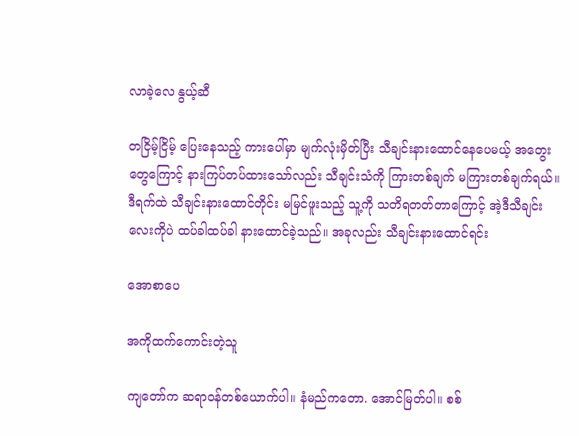လာခဲ့လေ နွယ့်ဆီ

တငြိမ့်ငြိမ့် ပြေးနေသည့် ကားပေါ်မှာ မျက်လုံးမှိတ်ပြီး သီချင်းနားထောင်နေပေမယ့် အတွေးတွေကြောင့် နားကြပ်တပ်ထားသော်လည်း သီချင်းသံကို ကြားတစ်ချက် မကြားတစ်ချက်ရယ်။ ဒီရက်ထဲ သီချင်းနားထောင်တိုင်း မမြင်ဖူးသည့် သူ့ကို သတိရတတ်တာကြောင့် အဲ့ဒီသီချင်းလေးကိုပဲ ထပ်ခါထပ်ခါ နားထောင်ခဲ့သည်။ အခုလည်း သီချင်းနားထောင်ရင်း

အောစာပေ

အကိုထက်ကောင်းတဲ့သူ

ကျတော်က ဆရာဝန်တစ်ယောက်ပါ။ နံမည်ကတော. အောင်မြတ်ပါ။ စစ်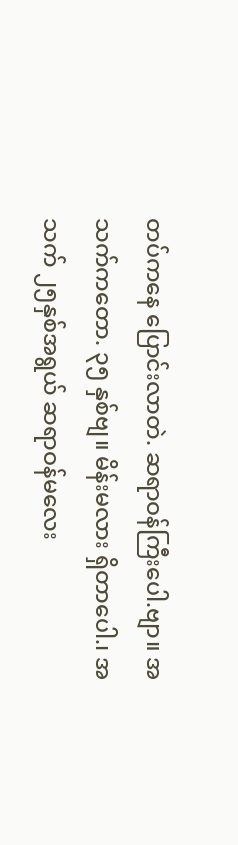တပ်ကနေ ပြောင်းလာတဲ. ဆရာဝန်ကြီးပေါ.ဗျာ။ အသက်ကတော. ၃၅ နှစ်ဗျ။ မိန်းမလား ရှိတာပေါ.၊ အသက် ၂၅နှစ်အရွယ် ဆရာဝန်မလေး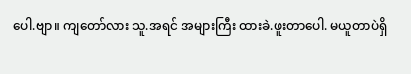ပေါ.ဗျာ။ ကျတော်လား သူ.အရင် အများကြီး ထားခဲ.ဖူးတာပေါ. မယူတာပဲရှိ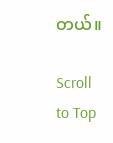တယ်။

Scroll to Top